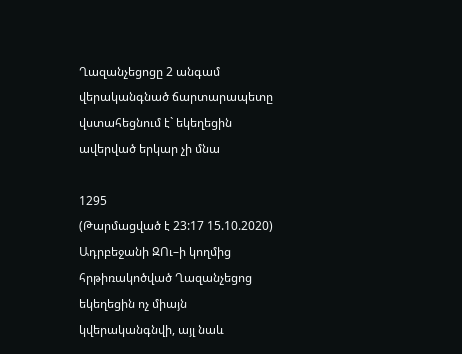Ղազանչեցոցը 2 անգամ վերականգնած ճարտարապետը վստահեցնում է` եկեղեցին ավերված երկար չի մնա

1295
(Թարմացված է 23:17 15.10.2020)
Ադրբեջանի ԶՈւ–ի կողմից հրթիռակոծված Ղազանչեցոց եկեղեցին ոչ միայն կվերականգնվի, այլ նաև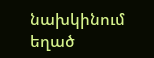նախկինում եղած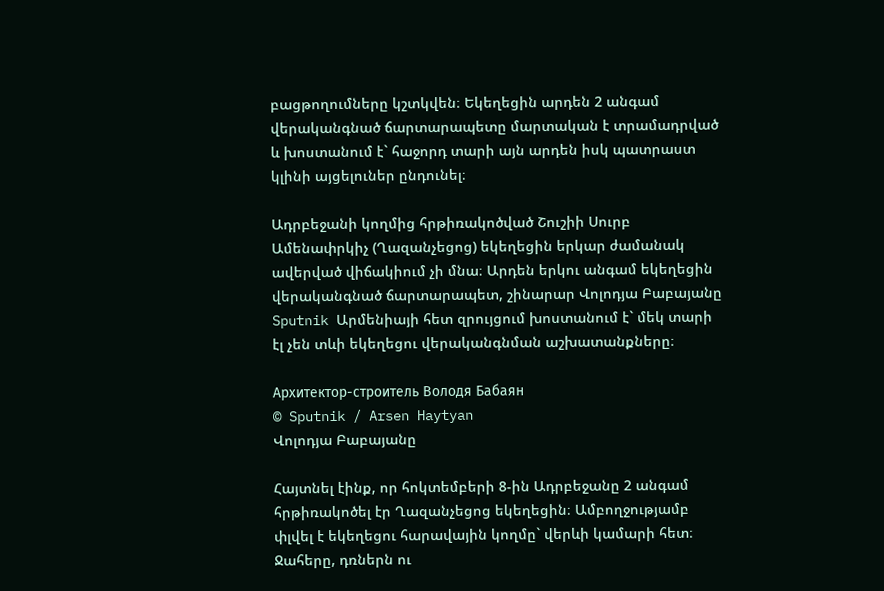բացթողումները կշտկվեն։ Եկեղեցին արդեն 2 անգամ վերականգնած ճարտարապետը մարտական է տրամադրված և խոստանում է` հաջորդ տարի այն արդեն իսկ պատրաստ կլինի այցելուներ ընդունել։

Ադրբեջանի կողմից հրթիռակոծված Շուշիի Սուրբ Ամենափրկիչ (Ղազանչեցոց) եկեղեցին երկար ժամանակ ավերված վիճակիում չի մնա։ Արդեն երկու անգամ եկեղեցին վերականգնած ճարտարապետ, շինարար Վոլոդյա Բաբայանը Sputnik Արմենիայի հետ զրույցում խոստանում է` մեկ տարի էլ չեն տևի եկեղեցու վերականգնման աշխատանքները։

Архитектор-строитель Володя Бабаян
© Sputnik / Arsen Haytyan
Վոլոդյա Բաբայանը

Հայտնել էինք, որ հոկտեմբերի 8-ին Ադրբեջանը 2 անգամ հրթիռակոծել էր Ղազանչեցոց եկեղեցին։ Ամբողջությամբ փլվել է եկեղեցու հարավային կողմը` վերևի կամարի հետ։ Ջահերը, դռներն ու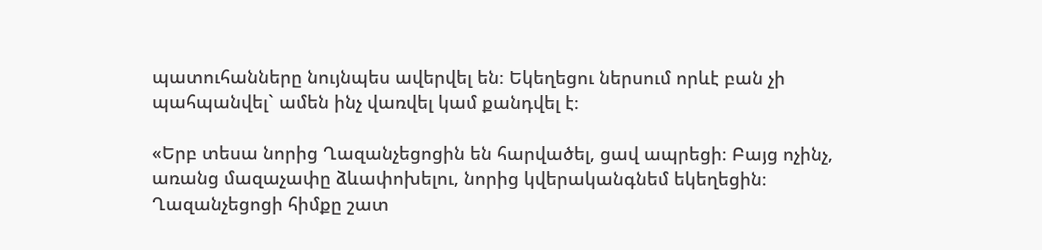պատուհանները նույնպես ավերվել են։ Եկեղեցու ներսում որևէ բան չի պահպանվել` ամեն ինչ վառվել կամ քանդվել է։

«Երբ տեսա նորից Ղազանչեցոցին են հարվածել, ցավ ապրեցի։ Բայց ոչինչ, առանց մազաչափը ձևափոխելու, նորից կվերականգնեմ եկեղեցին։ Ղազանչեցոցի հիմքը շատ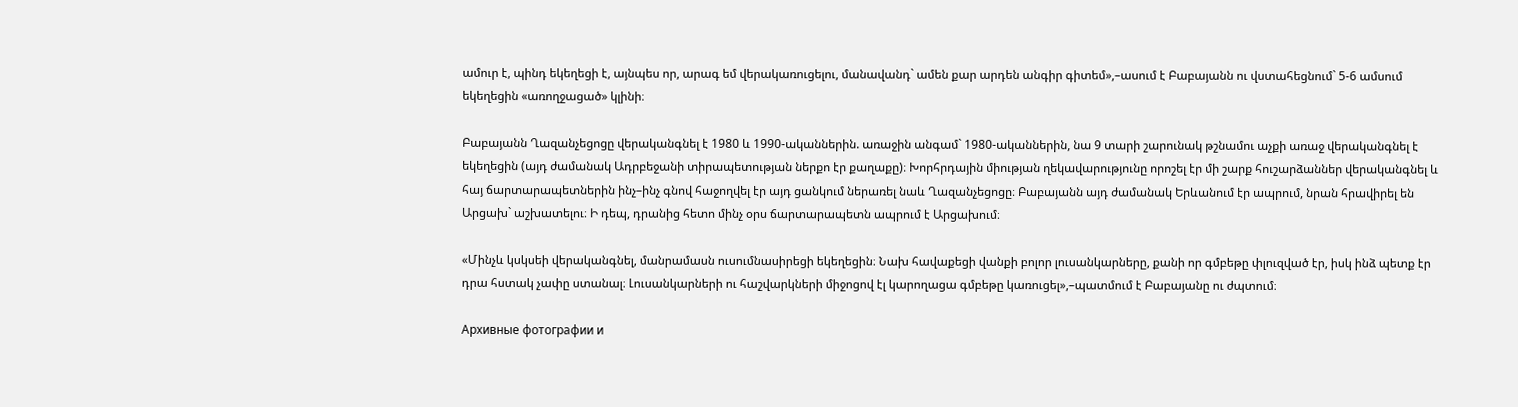ամուր է, պինդ եկեղեցի է, այնպես որ, արագ եմ վերակառուցելու, մանավանդ` ամեն քար արդեն անգիր գիտեմ»,–ասում է Բաբայանն ու վստահեցնում` 5-6 ամսում եկեղեցին «առողջացած» կլինի։

Բաբայանն Ղազանչեցոցը վերականգնել է 1980 և 1990-ականներին. առաջին անգամ` 1980-ականներին, նա 9 տարի շարունակ թշնամու աչքի առաջ վերականգնել է եկեղեցին (այդ ժամանակ Ադրբեջանի տիրապետության ներքո էր քաղաքը)։ Խորհրդային միության ղեկավարությունը որոշել էր մի շարք հուշարձաններ վերականգնել և հայ ճարտարապետներին ինչ–ինչ գնով հաջողվել էր այդ ցանկում ներառել նաև Ղազանչեցոցը։ Բաբայանն այդ ժամանակ Երևանում էր ապրում, նրան հրավիրել են Արցախ` աշխատելու։ Ի դեպ, դրանից հետո մինչ օրս ճարտարապետն ապրում է Արցախում։

«Մինչև կսկսեի վերականգնել, մանրամասն ուսումնասիրեցի եկեղեցին։ Նախ հավաքեցի վանքի բոլոր լուսանկարները, քանի որ գմբեթը փլուզված էր, իսկ ինձ պետք էր դրա հստակ չափը ստանալ։ Լուսանկարների ու հաշվարկների միջոցով էլ կարողացա գմբեթը կառուցել»,–պատմում է Բաբայանը ու ժպտում։

Архивные фотографии и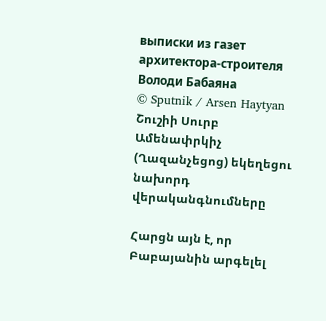выписки из газет архитектора-строителя Володи Бабаяна
© Sputnik / Arsen Haytyan
Շուշիի Սուրբ Ամենափրկիչ (Ղազանչեցոց) եկեղեցու նախորդ վերականգնումները

Հարցն այն է, որ Բաբայանին արգելել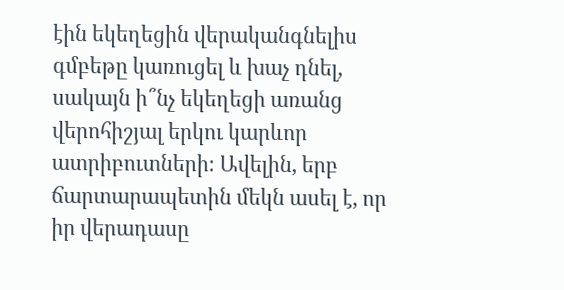էին եկեղեցին վերականգնելիս գմբեթը կառուցել և խաչ դնել, սակայն ի՞նչ եկեղեցի առանց վերոհիշյալ երկու կարևոր ատրիբուտների։ Ավելին, երբ ճարտարապետին մեկն ասել է, որ իր վերադասը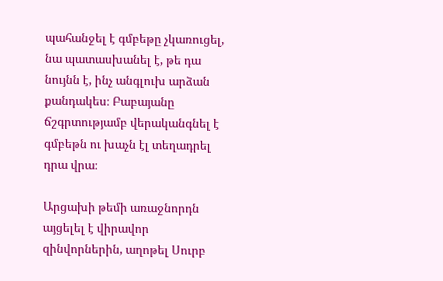պահանջել է գմբեթը չկառուցել, նա պատասխանել է, թե դա նույնն է, ինչ անգլուխ արձան քանդակես։ Բաբայանը ճշգրտությամբ վերականգնել է գմբեթն ու խաչն էլ տեղադրել դրա վրա։

Արցախի թեմի առաջնորդն այցելել է վիրավոր զինվորներին, աղոթել Սուրբ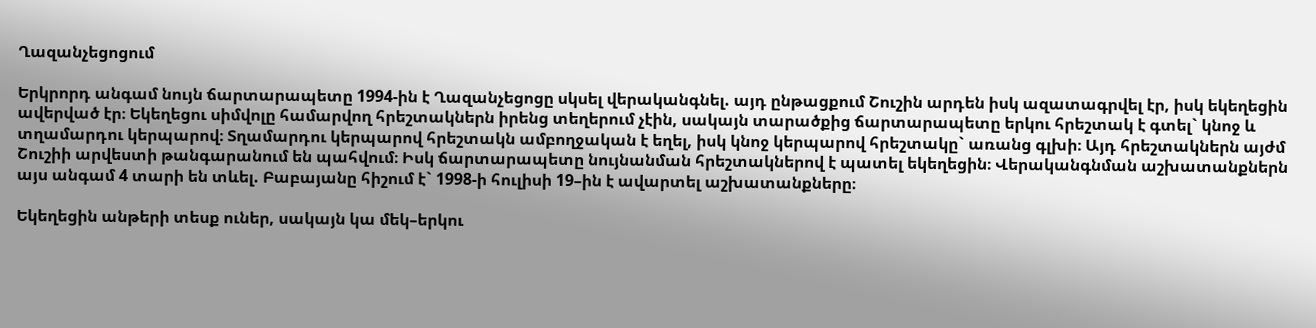Ղազանչեցոցում

Երկրորդ անգամ նույն ճարտարապետը 1994-ին է Ղազանչեցոցը սկսել վերականգնել. այդ ընթացքում Շուշին արդեն իսկ ազատագրվել էր, իսկ եկեղեցին ավերված էր։ Եկեղեցու սիմվոլը համարվող հրեշտակներն իրենց տեղերում չէին, սակայն տարածքից ճարտարապետը երկու հրեշտակ է գտել` կնոջ և տղամարդու կերպարով։ Տղամարդու կերպարով հրեշտակն ամբողջական է եղել, իսկ կնոջ կերպարով հրեշտակը` առանց գլխի։ Այդ հրեշտակներն այժմ Շուշիի արվեստի թանգարանում են պահվում։ Իսկ ճարտարապետը նույնանման հրեշտակներով է պատել եկեղեցին։ Վերականգնման աշխատանքներն այս անգամ 4 տարի են տևել. Բաբայանը հիշում է` 1998-ի հուլիսի 19–ին է ավարտել աշխատանքները։

Եկեղեցին անթերի տեսք ուներ, սակայն կա մեկ–երկու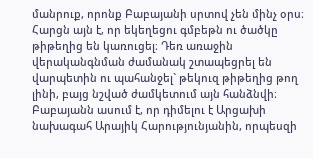մանրուք, որոնք Բաբայանի սրտով չեն մինչ օրս։ Հարցն այն է, որ եկեղեցու գմբեթն ու ծածկը թիթեղից են կառուցել։ Դեռ առաջին վերականգնման ժամանակ շտապեցրել են վարպետին ու պահանջել` թեկուզ թիթեղից թող լինի, բայց նշված ժամկետում այն հանձնվի։ Բաբայանն ասում է, որ դիմելու է Արցախի նախագահ Արայիկ Հարությունյանին, որպեսզի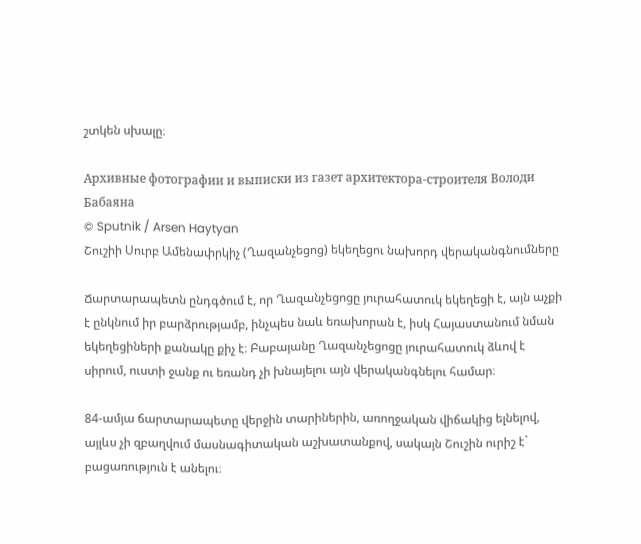շտկեն սխալը։

Архивные фотографии и выписки из газет архитектора-строителя Володи Бабаяна
© Sputnik / Arsen Haytyan
Շուշիի Սուրբ Ամենափրկիչ (Ղազանչեցոց) եկեղեցու նախորդ վերականգնումները

Ճարտարապետն ընդգծում է, որ Ղազանչեցոցը յուրահատուկ եկեղեցի է, այն աչքի է ընկնում իր բարձրությամբ, ինչպես նաև եռախորան է, իսկ Հայաստանում նման եկեղեցիների քանակը քիչ է։ Բաբայանը Ղազանչեցոցը յուրահատուկ ձևով է սիրում, ուստի ջանք ու եռանդ չի խնայելու այն վերականգնելու համար։

84-ամյա ճարտարապետը վերջին տարիներին, առողջական վիճակից ելնելով, այլևս չի զբաղվում մասնագիտական աշխատանքով, սակայն Շուշին ուրիշ է` բացառություն է անելու։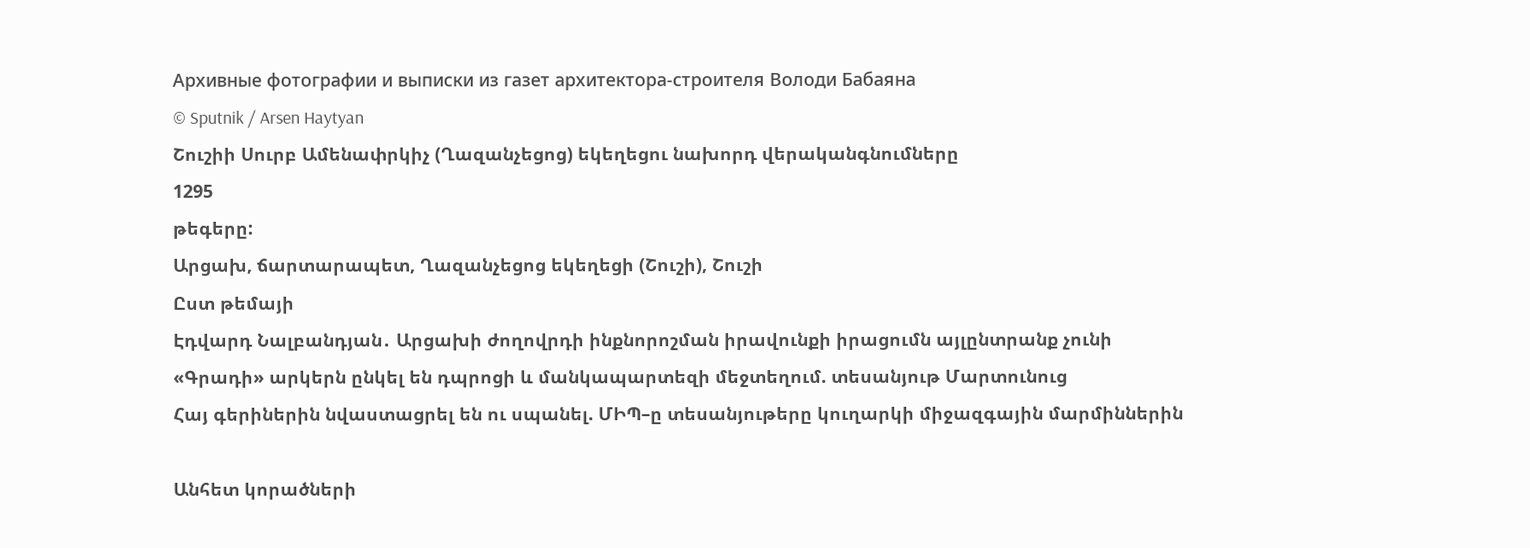Архивные фотографии и выписки из газет архитектора-строителя Володи Бабаяна
© Sputnik / Arsen Haytyan
Շուշիի Սուրբ Ամենափրկիչ (Ղազանչեցոց) եկեղեցու նախորդ վերականգնումները
1295
թեգերը:
Արցախ, ճարտարապետ, Ղազանչեցոց եկեղեցի (Շուշի), Շուշի
Ըստ թեմայի
Էդվարդ Նալբանդյան․ Արցախի ժողովրդի ինքնորոշման իրավունքի իրացումն այլընտրանք չունի
«Գրադի» արկերն ընկել են դպրոցի և մանկապարտեզի մեջտեղում. տեսանյութ Մարտունուց
Հայ գերիներին նվաստացրել են ու սպանել. ՄԻՊ–ը տեսանյութերը կուղարկի միջազգային մարմիններին

Անհետ կորածների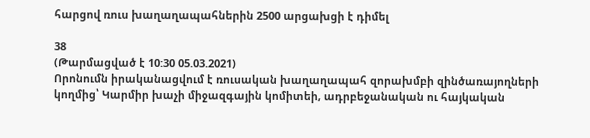հարցով ռուս խաղաղապահներին 2500 արցախցի է դիմել

38
(Թարմացված է 10:30 05.03.2021)
Որոնումն իրականացվում է ռուսական խաղաղապահ զորախմբի զինծառայողների կողմից՝ Կարմիր խաչի միջազգային կոմիտեի, ադրբեջանական ու հայկական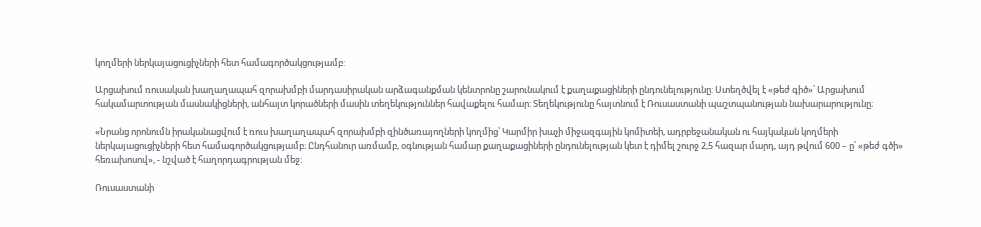կողմերի ներկայացուցիչների հետ համագործակցությամբ:

Արցախում ռուսական խաղաղապահ զորախմբի մարդասիրական արձագանքման կենտրոնը շարունակում է քաղաքացիների ընդունելությունը: Ստեղծվել է «թեժ գիծ»՝ Արցախում հակամարտության մասնակիցների, անհայտ կորածների մասին տեղեկություններ հավաքելու համար: Տեղեկությունը հայտնում է Ռուսաստանի պաշտպանության նախարարությունը։

«Նրանց որոնումն իրականացվում է ռուս խաղաղապահ զորախմբի զինծառայողների կողմից՝ Կարմիր խաչի միջազգային կոմիտեի, ադրբեջանական ու հայկական կողմերի ներկայացուցիչների հետ համագործակցությամբ։ Ընդհանուր առմամբ, օգնության համար քաղաքացիների ընդունելության կետ է դիմել շուրջ 2,5 հազար մարդ, այդ թվում 600 – ը՝ «թեժ գծի» հեռախոսով», - նշված է հաղորդագրության մեջ:

Ռուսաստանի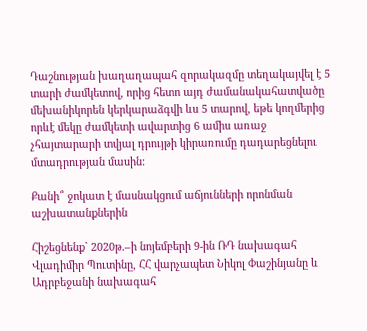Դաշնության խաղաղապահ զորակազմը տեղակայվել է 5 տարի ժամկետով, որից հետո այդ ժամանակահատվածը մեխանիկորեն կերկարաձգվի ևս 5 տարով, եթե կողմերից որևէ մեկը ժամկետի ավարտից 6 ամիս առաջ չհայտարարի տվյալ դրույթի կիրառումը դադարեցնելու մտադրության մասին:

Քանի՞ ջոկատ է մասնակցում աճյունների որոնման աշխատանքներին

Հիշեցնենք` 2020թ.–ի նոյեմբերի 9-ին ՌԴ նախագահ Վլադիմիր Պուտինը, ՀՀ վարչապետ Նիկոլ Փաշինյանը և Ադրբեջանի նախագահ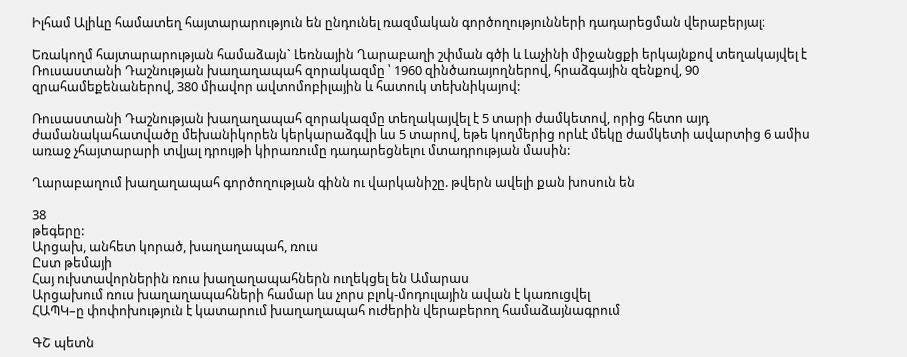Իլհամ Ալիևը համատեղ հայտարարություն են ընդունել ռազմական գործողությունների դադարեցման վերաբերյալ։

Եռակողմ հայտարարության համաձայն` Լեռնային Ղարաբաղի շփման գծի և Լաչինի միջանցքի երկայնքով տեղակայվել է Ռուսաստանի Դաշնության խաղաղապահ զորակազմը ՝ 1960 զինծառայողներով, հրաձգային զենքով, 90 զրահամեքենաներով, 380 միավոր ավտոմոբիլային և հատուկ տեխնիկայով:

Ռուսաստանի Դաշնության խաղաղապահ զորակազմը տեղակայվել է 5 տարի ժամկետով, որից հետո այդ ժամանակահատվածը մեխանիկորեն կերկարաձգվի ևս 5 տարով, եթե կողմերից որևէ մեկը ժամկետի ավարտից 6 ամիս առաջ չհայտարարի տվյալ դրույթի կիրառումը դադարեցնելու մտադրության մասին:

Ղարաբաղում խաղաղապահ գործողության գինն ու վարկանիշը. թվերն ավելի քան խոսուն են

38
թեգերը:
Արցախ, անհետ կորած, խաղաղապահ, ռուս
Ըստ թեմայի
Հայ ուխտավորներին ռուս խաղաղապահներն ուղեկցել են Ամարաս
Արցախում ռուս խաղաղապահների համար ևս չորս բլոկ-մոդուլային ավան է կառուցվել
ՀԱՊԿ–ը փոփոխություն է կատարում խաղաղապահ ուժերին վերաբերող համաձայնագրում

ԳՇ պետն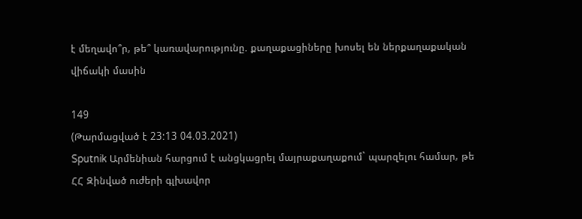է մեղավո՞ր, թե՞ կառավարությունը. քաղաքացիները խոսել են ներքաղաքական վիճակի մասին

149
(Թարմացված է 23:13 04.03.2021)
Sputnik Արմենիան հարցում է անցկացրել մայրաքաղաքում` պարզելու համար, թե ՀՀ Զինված ուժերի գլխավոր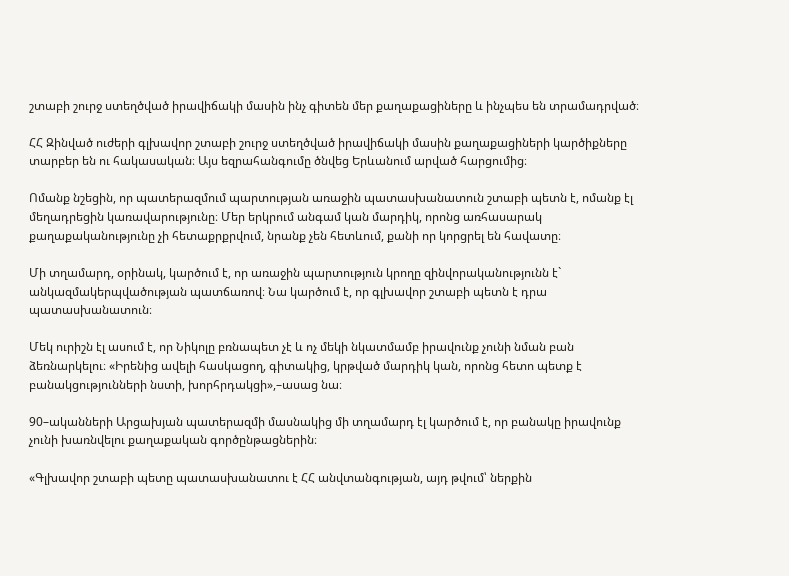շտաբի շուրջ ստեղծված իրավիճակի մասին ինչ գիտեն մեր քաղաքացիները և ինչպես են տրամադրված։

ՀՀ Զինված ուժերի գլխավոր շտաբի շուրջ ստեղծված իրավիճակի մասին քաղաքացիների կարծիքները տարբեր են ու հակասական։ Այս եզրահանգումը ծնվեց Երևանում արված հարցումից։

Ոմանք նշեցին, որ պատերազմում պարտության առաջին պատասխանատուն շտաբի պետն է, ոմանք էլ մեղադրեցին կառավարությունը։ Մեր երկրում անգամ կան մարդիկ, որոնց առհասարակ քաղաքականությունը չի հետաքրքրվում, նրանք չեն հետևում, քանի որ կորցրել են հավատը։

Մի տղամարդ, օրինակ, կարծում է, որ առաջին պարտություն կրողը զինվորականությունն է` անկազմակերպվածության պատճառով։ Նա կարծում է, որ գլխավոր շտաբի պետն է դրա պատասխանատուն։

Մեկ ուրիշն էլ ասում է, որ Նիկոլը բռնապետ չէ և ոչ մեկի նկատմամբ իրավունք չունի նման բան ձեռնարկելու։ «Իրենից ավելի հասկացող, գիտակից, կրթված մարդիկ կան, որոնց հետո պետք է բանակցությունների նստի, խորհրդակցի»,–ասաց նա։

90–ականների Արցախյան պատերազմի մասնակից մի տղամարդ էլ կարծում է, որ բանակը իրավունք չունի խառնվելու քաղաքական գործընթացներին։

«Գլխավոր շտաբի պետը պատասխանատու է ՀՀ անվտանգության, այդ թվում՝ ներքին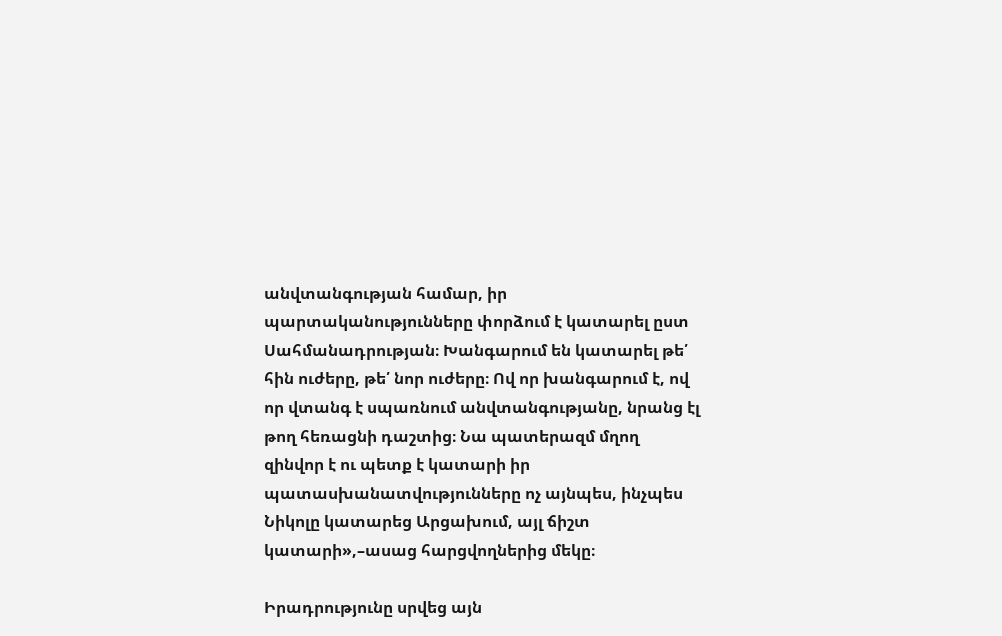անվտանգության համար, իր պարտականությունները փորձում է կատարել ըստ Սահմանադրության։ Խանգարում են կատարել թե՛ հին ուժերը, թե՛ նոր ուժերը։ Ով որ խանգարում է, ով որ վտանգ է սպառնում անվտանգությանը, նրանց էլ թող հեռացնի դաշտից։ Նա պատերազմ մղող զինվոր է ու պետք է կատարի իր պատասխանատվությունները ոչ այնպես, ինչպես Նիկոլը կատարեց Արցախում, այլ ճիշտ կատարի»,–ասաց հարցվողներից մեկը։

Իրադրությունը սրվեց այն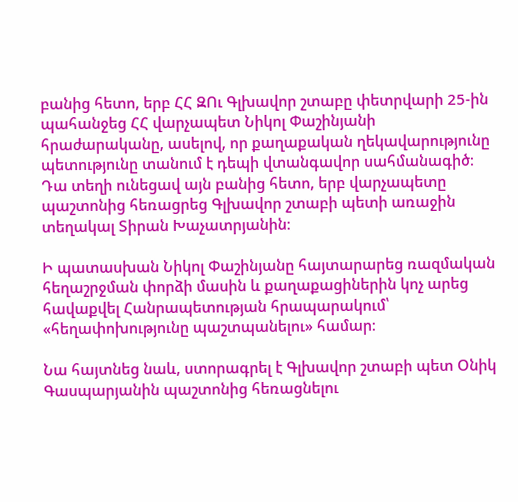բանից հետո, երբ ՀՀ ԶՈւ Գլխավոր շտաբը փետրվարի 25-ին պահանջեց ՀՀ վարչապետ Նիկոլ Փաշինյանի հրաժարականը, ասելով, որ քաղաքական ղեկավարությունը պետությունը տանում է դեպի վտանգավոր սահմանագիծ։ Դա տեղի ունեցավ այն բանից հետո, երբ վարչապետը պաշտոնից հեռացրեց Գլխավոր շտաբի պետի առաջին տեղակալ Տիրան Խաչատրյանին։

Ի պատասխան Նիկոլ Փաշինյանը հայտարարեց ռազմական հեղաշրջման փորձի մասին և քաղաքացիներին կոչ արեց հավաքվել Հանրապետության հրապարակում՝ «հեղափոխությունը պաշտպանելու» համար։

Նա հայտնեց նաև, ստորագրել է Գլխավոր շտաբի պետ Օնիկ Գասպարյանին պաշտոնից հեռացնելու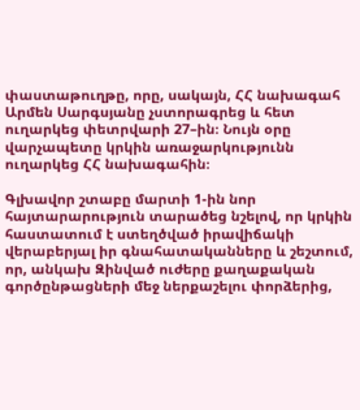փաստաթուղթը, որը, սակայն, ՀՀ նախագահ Արմեն Սարգսյանը չստորագրեց և հետ ուղարկեց փետրվարի 27–ին։ Նույն օրը վարչապետը կրկին առաջարկությունն ուղարկեց ՀՀ նախագահին։

Գլխավոր շտաբը մարտի 1-ին նոր հայտարարություն տարածեց նշելով, որ կրկին հաստատում է ստեղծված իրավիճակի վերաբերյալ իր գնահատականները և շեշտում, որ, անկախ Զինված ուժերը քաղաքական գործընթացների մեջ ներքաշելու փորձերից,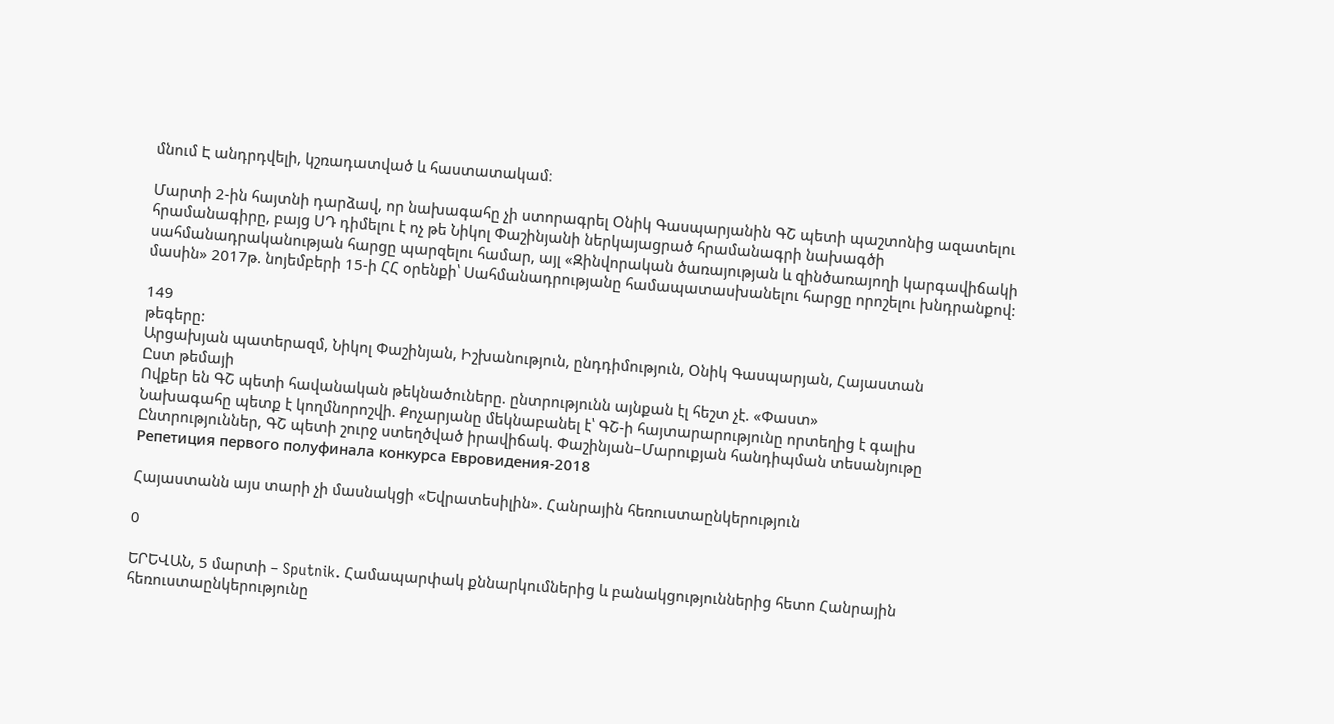մնում Է անդրդվելի, կշռադատված և հաստատակամ։

Մարտի 2-ին հայտնի դարձավ, որ նախագահը չի ստորագրել Օնիկ Գասպարյանին ԳՇ պետի պաշտոնից ազատելու հրամանագիրը, բայց ՍԴ դիմելու է ոչ թե Նիկոլ Փաշինյանի ներկայացրած հրամանագրի նախագծի սահմանադրականության հարցը պարզելու համար, այլ «Զինվորական ծառայության և զինծառայողի կարգավիճակի մասին» 2017թ. նոյեմբերի 15-ի ՀՀ օրենքի՝ Սահմանադրությանը համապատասխանելու հարցը որոշելու խնդրանքով:

149
թեգերը:
Արցախյան պատերազմ, Նիկոլ Փաշինյան, Իշխանություն, ընդդիմություն, Օնիկ Գասպարյան, Հայաստան
Ըստ թեմայի
Ովքեր են ԳՇ պետի հավանական թեկնածուները. ընտրությունն այնքան էլ հեշտ չէ. «Փաստ»
Նախագահը պետք է կողմնորոշվի. Քոչարյանը մեկնաբանել է՝ ԳՇ-ի հայտարարությունը որտեղից է գալիս
Ընտրություններ, ԳՇ պետի շուրջ ստեղծված իրավիճակ. Փաշինյան–Մարուքյան հանդիպման տեսանյութը
Репетиция первого полуфинала конкурса Евровидения-2018

Հայաստանն այս տարի չի մասնակցի «Եվրատեսիլին». Հանրային հեռուստաընկերություն

0

ԵՐԵՎԱՆ, 5 մարտի – Sputnik. Համապարփակ քննարկումներից և բանակցություններից հետո Հանրային հեռուստաընկերությունը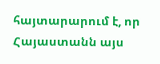հայտարարում է, որ Հայաստանն այս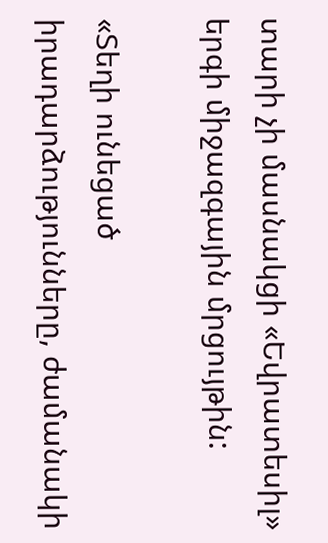տարի չի մասնակցի «Եվրատեսիլ» երգի միջազգային մրցույթին:

«Տեղի ունեցած իրադարձությունները, ժամանակի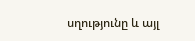սղությունը և այլ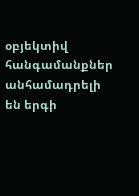օբյեկտիվ հանգամանքներ անհամադրելի են երգի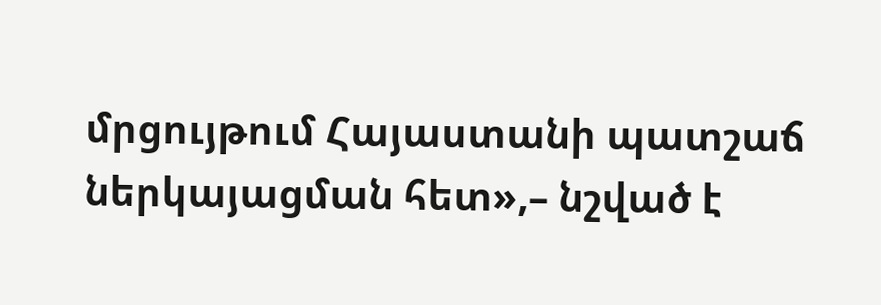մրցույթում Հայաստանի պատշաճ ներկայացման հետ»,– նշված է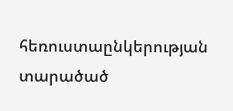հեռուստաընկերության տարածած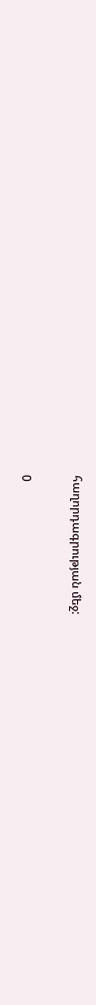հաղորդագրության մեջ:

0